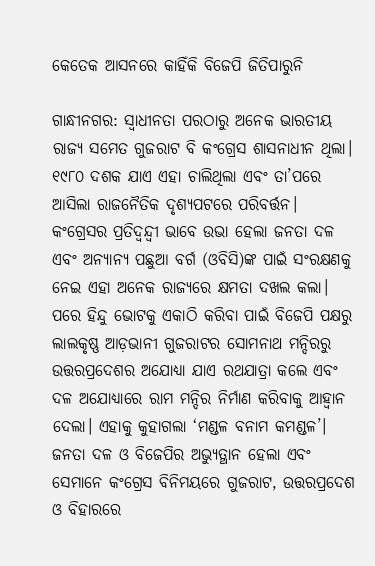କେତେକ ଆସନରେ କାହିଁକି ବିଜେପି ଜିତିପାରୁନି

ଗାନ୍ଧୀନଗର: ସ୍ବାଧୀନତା ପରଠାରୁ ଅନେକ ଭାରତୀୟ ରାଜ୍ୟ ସମେତ ଗୁଜରାଟ ବି କଂଗ୍ରେସ ଶାସନାଧୀନ ଥିଲା। ୧୯୮୦ ଦଶକ ଯାଏ ଏହା ଚାଲିଥିଲା ଏବଂ ତା’ପରେ ଆସିଲା ରାଜନୈତିକ ଦୃଶ୍ୟପଟରେ ପରିବର୍ତ୍ତନ। କଂଗ୍ରେସର ପ୍ରତିଦ୍ବନ୍ଦ୍ବୀ ଭାବେ ଉଭା ହେଲା ଜନତା ଦଳ ଏବଂ ଅନ୍ୟାନ୍ୟ ପଛୁଆ ବର୍ଗ (ଓବିସି)ଙ୍କ ପାଇଁ ସଂରକ୍ଷଣକୁ ନେଇ ଏହା ଅନେକ ରାଜ୍ୟରେ କ୍ଷମତା ଦଖଲ କଲା। ପରେ ହିନ୍ଦୁ ଭୋଟକୁ ଏକାଠି କରିବା ପାଇଁ ବିଜେପି ପକ୍ଷରୁ ଲାଲକୃଷ୍ଣ ଆଡ଼ଭାନୀ ଗୁଜରାଟର ସୋମନାଥ ମନ୍ଦିରରୁ ଉତ୍ତରପ୍ରଦେଶର ଅଯୋଧ୍ୟା ଯାଏ ରଥଯାତ୍ରା କଲେ ଏବଂ ଦଳ ଅଯୋଧ୍ୟାରେ ରାମ ମନ୍ଦିର ନିର୍ମାଣ କରିବାକୁ ଆହ୍ବାନ ଦେଲା। ଏହାକୁ କୁହାଗଲା ‘ମଣ୍ଡଳ ବନାମ କମଣ୍ଡଳ’। ଜନତା ଦଳ ଓ ବିଜେପିର ଅଭ୍ୟୁତ୍ଥାନ ହେଲା ଏବଂ ସେମାନେ କଂଗ୍ରେସ ବିନିମୟରେ ଗୁଜରାଟ, ଉତ୍ତରପ୍ରଦେଶ ଓ ବିହାରରେ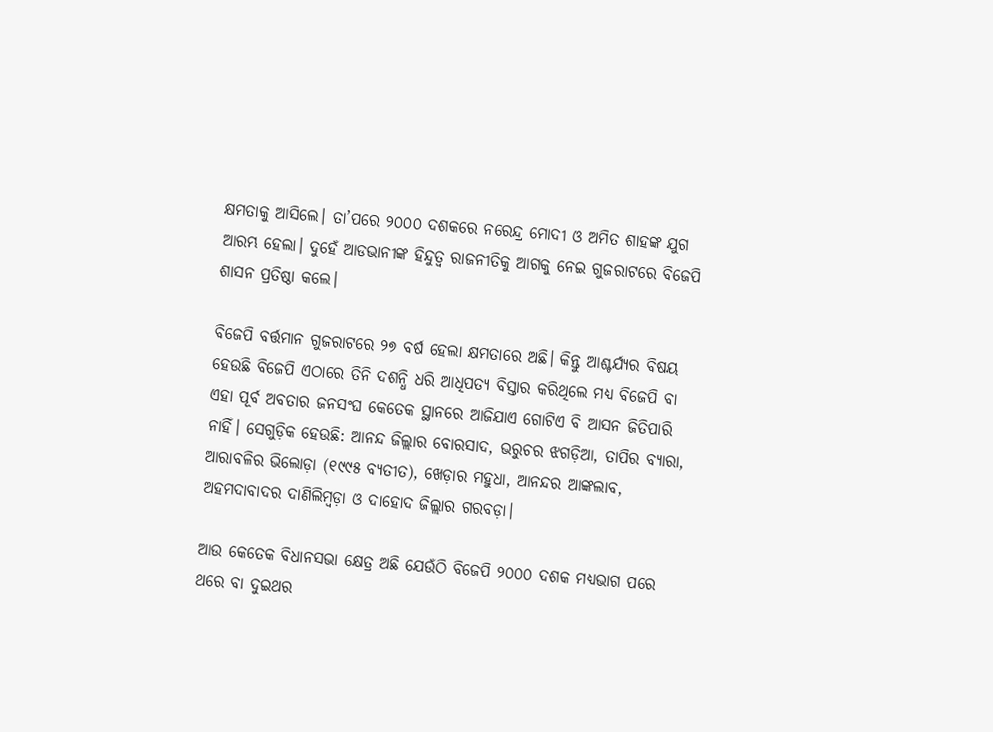କ୍ଷମତାକୁ ଆସିଲେ। ତା’ପରେ ୨୦୦୦ ଦଶକରେ ନରେନ୍ଦ୍ର ମୋଦୀ ଓ ଅମିତ ଶାହଙ୍କ ଯୁଗ ଆରମ୍ଭ ହେଲା। ଦୁହେଁ ଆଡଭାନୀଙ୍କ ହିନ୍ଦୁତ୍ବ ରାଜନୀତିକୁ ଆଗକୁ ନେଇ ଗୁଜରାଟରେ ବିଜେପି ଶାସନ ପ୍ରତିଷ୍ଠା କଲେ।

ବିଜେପି ବର୍ତ୍ତମାନ ଗୁଜରାଟରେ ୨୭ ବର୍ଷ ହେଲା କ୍ଷମତାରେ ଅଛି। କିନ୍ତୁ ଆଶ୍ଚର୍ଯ୍ୟର ବିଷୟ ହେଉଛି ବିଜେପି ଏଠାରେ ତିନି ଦଶନ୍ଧି ଧରି ଆଧିପତ୍ୟ ବିସ୍ତାର କରିଥିଲେ ମଧ୍ୟ ବିଜେପି ବା ଏହା ପୂର୍ବ ଅବତାର ଜନସଂଘ କେତେକ ସ୍ଥାନରେ ଆଜିଯାଏ ଗୋଟିଏ ବି ଆସନ ଜିତିପାରି ନାହିଁ। ସେଗୁଡ଼ିକ ହେଉଛି: ଆନନ୍ଦ ଜିଲ୍ଲାର ବୋରସାଦ, ଭରୁଚର ଝଗଡ଼ିଆ, ତାପିର ବ୍ୟାରା, ଆରାବଳିର ଭିଲୋଡ଼ା (୧୯୯୫ ବ୍ୟତୀତ), ଖେଡ଼ାର ମହୁଧା, ଆନନ୍ଦର ଆଙ୍କଲାବ, ଅହମଦାବାଦର ଦାଣିଲିମ୍ବଡ଼ା ଓ ଦାହୋଦ ଜିଲ୍ଲାର ଗରବଡ଼ା।

ଆଉ କେତେକ ବିଧାନସଭା କ୍ଷେତ୍ର ଅଛି ଯେଉଁଠି ବିଜେପି ୨୦୦୦ ଦଶକ ମଧ୍ୟଭାଗ ପରେ ଥରେ ବା ଦୁଇଥର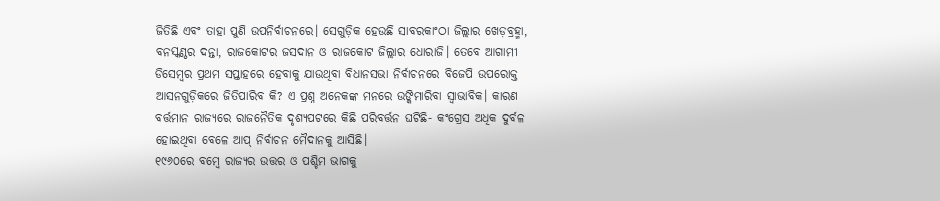ଜିତିଛି ଏବଂ ତାହା ପୁଣି ଉପନିର୍ବାଚନରେ। ସେଗୁଡ଼ିକ ହେଉଛି ସାବରକାଂଠା ଜିଲ୍ଲାର ଖେଡ଼ବ୍ରହ୍ମା, ବନସ୍କଣ୍ଠର ଦନ୍ତା, ରାଜକୋଟର ଜସଦାନ ଓ ରାଜକୋଟ ଜିଲ୍ଲାର ଧୋରାଜି। ତେବେ ଆଗାମୀ ଡିସେମ୍ବର ପ୍ରଥମ ସପ୍ତାହରେ ହେବାକୁ ଯାଉଥିବା ବିଧାନସଭା ନିର୍ବାଚନରେ ବିଜେପି ଉପରୋକ୍ତ ଆସନଗୁଡ଼ିକରେ ଜିତିପାରିବ କି? ଏ ପ୍ରଶ୍ନ ଅନେକଙ୍କ ମନରେ ଉଙ୍କିମାରିବା ସ୍ବାଭାବିକ। କାରଣ ବର୍ତ୍ତମାନ ରାଜ୍ୟରେ ରାଜନୈତିକ ଦୃଶ୍ୟପଟରେ କିଛି ପରିବର୍ତ୍ତନ ଘଟିଛି- କଂଗ୍ରେସ ଅଧିକ ଦୁର୍ବଳ ହୋଇଥିବା ବେଳେ ଆପ୍ ନିର୍ବାଚନ ମୈଦାନକୁ ଆସିଛି।
୧୯୬୦ରେ ବମ୍ବେ ରାଜ୍ୟର ଉତ୍ତର ଓ ପଶ୍ଚିମ ଭାଗକୁ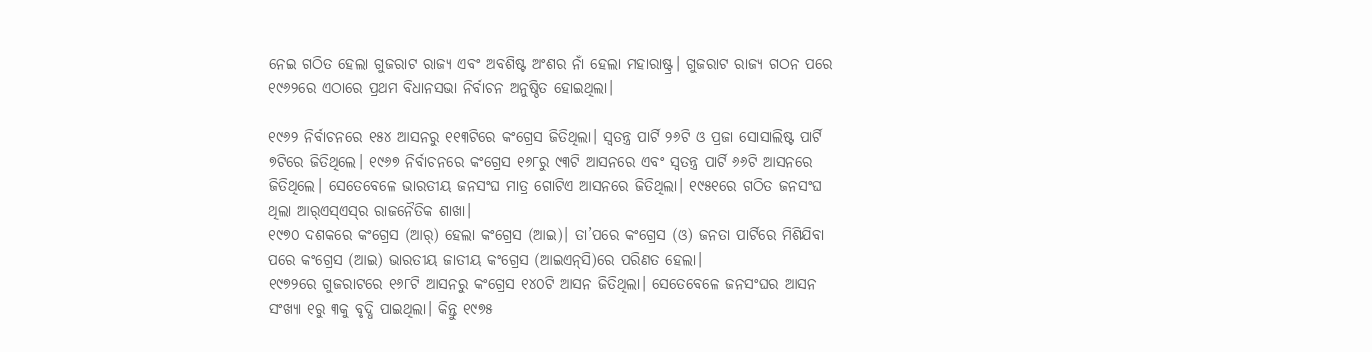ନେଇ ଗଠିତ ହେଲା ଗୁଜରାଟ ରାଜ୍ୟ ଏବଂ ଅବଶିଷ୍ଟ ଅଂଶର ନାଁ ହେଲା ମହାରାଷ୍ଟ୍ର। ଗୁଜରାଟ ରାଜ୍ୟ ଗଠନ ପରେ ୧୯୬୨ରେ ଏଠାରେ ପ୍ରଥମ ବିଧାନସଭା ନିର୍ବାଚନ ଅନୁଷ୍ଠିତ ହୋଇଥିଲା।

୧୯୬୨ ନିର୍ବାଚନରେ ୧୫୪ ଆସନରୁ ୧୧୩ଟିରେ କଂଗ୍ରେସ ଜିତିଥିଲା। ସ୍ବତନ୍ତ୍ର ପାର୍ଟି ୨୬ଟି ଓ ପ୍ରଜା ସୋସାଲିଷ୍ଟ ପାର୍ଟି ୭ଟିରେ ଜିତିଥିଲେ। ୧୯୬୭ ନିର୍ବାଚନରେ କଂଗ୍ରେସ ୧୬୮ରୁ ୯୩ଟି ଆସନରେ ଏବଂ ସ୍ବତନ୍ତ୍ର ପାର୍ଟି ୬୬ଟି ଆସନରେ ଜିତିଥିଲେ। ସେତେବେଳେ ଭାରତୀୟ ଜନସଂଘ ମାତ୍ର ଗୋଟିଏ ଆସନରେ ଜିତିଥିଲା। ୧୯୫୧ରେ ଗଠିତ ଜନସଂଘ ଥିଲା ଆର୍‌ଏସ୍‌ଏସ୍‌ର ରାଜନୈତିକ ଶାଖା।
୧୯୭୦ ଦଶକରେ କଂଗ୍ରେସ (ଆର୍‌) ହେଲା କଂଗ୍ରେସ (ଆଇ)। ତା’ପରେ କଂଗ୍ରେସ (ଓ) ଜନତା ପାର୍ଟିରେ ମିଶିଯିବା ପରେ କଂଗ୍ରେସ (ଆଇ) ଭାରତୀୟ ଜାତୀୟ କଂଗ୍ରେସ (ଆଇଏନ୍‌ସି)ରେ ପରିଣତ ହେଲା।
୧୯୭୨ରେ ଗୁଜରାଟରେ ୧୬୮ଟି ଆସନରୁ କଂଗ୍ରେସ ୧୪୦ଟି ଆସନ ଜିତିଥିଲା। ସେତେବେଳେ ଜନସଂଘର ଆସନ ସଂଖ୍ୟା ୧ରୁ ୩କୁ ବୃଦ୍ଧି ପାଇଥିଲା। କିନ୍ତୁ ୧୯୭୫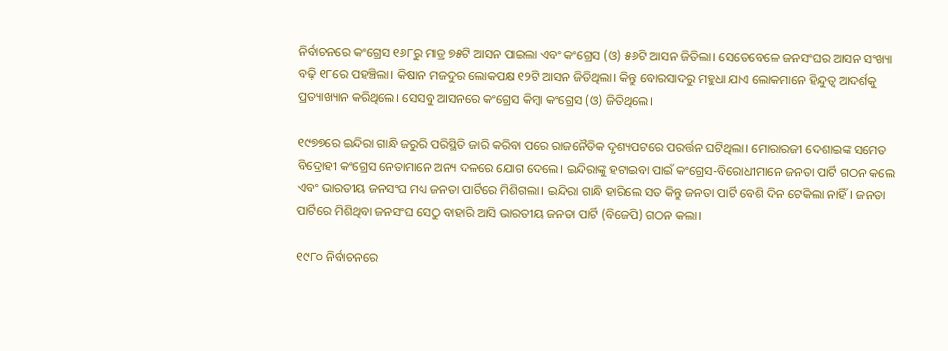ନିର୍ବାଚନରେ କଂଗ୍ରେସ ୧୬୮ରୁ ମାତ୍ର ୭୫ଟି ଆସନ ପାଇଲା ଏବଂ କଂଗ୍ରେସ (ଓ) ୫୬ଟି ଆସନ ଜିତିଲା। ସେତେବେଳେ ଜନସଂଘର ଆସନ ସଂଖ୍ୟା ବଢ଼ି ୧୮ରେ ପହଞ୍ଚିଲା। କିଷାନ ମଜଦୁର ଲୋକପକ୍ଷ ୧୨ଟି ଆସନ ଜିତିଥିଲା। କିନ୍ତୁ ବୋରସାଦରୁ ମହୁଧା ଯାଏ ଲୋକମାନେ ହିନ୍ଦୁତ୍ବ ଆଦର୍ଶକୁ ପ୍ରତ୍ୟାଖ୍ୟାନ କରିଥିଲେ। ସେସବୁ ଆସନରେ କଂଗ୍ରେସ କିମ୍ବା କଂଗ୍ରେସ (ଓ) ଜିତିଥିଲେ।

୧୯୭୭ରେ ଇନ୍ଦିରା ଗାନ୍ଧି ଜରୁରି ପରିସ୍ଥିତି ଜାରି କରିବା ପରେ ରାଜନୈତିକ ଦୃଶ୍ୟପଟରେ ପରର୍ତ୍ତନ ଘଟିଥିଲା। ମୋରାରଜୀ ଦେଶାଇଙ୍କ ସମେତ ବିଦ୍ରୋହୀ କଂଗ୍ରେସ ନେତାମାନେ ଅନ୍ୟ ଦଳରେ ଯୋଗ ଦେଲେ। ଇନ୍ଦିରାଙ୍କୁ ହଟାଇବା ପାଇଁ କଂଗ୍ରେସ-ବିରୋଧୀମାନେ ଜନତା ପାର୍ଟି ଗଠନ କଲେ ଏବଂ ଭାରତୀୟ ଜନସଂଘ ମଧ୍ୟ ଜନତା ପାର୍ଟିରେ ମିଶିଗଲା। ଇନ୍ଦିରା ଗାନ୍ଧି ହାରିଲେ ସତ କିନ୍ତୁ ଜନତା ପାର୍ଟି ବେଶି ଦିନ ଟେକିଲା ନାହିଁ। ଜନତା ପାର୍ଟିରେ ମିଶିଥିବା ଜନସଂଘ ସେଠୁ ବାହାରି ଆସି ଭାରତୀୟ ଜନତା ପାର୍ଟି (ବିଜେପି) ଗଠନ କଲା।

୧୯୮୦ ନିର୍ବାଚନରେ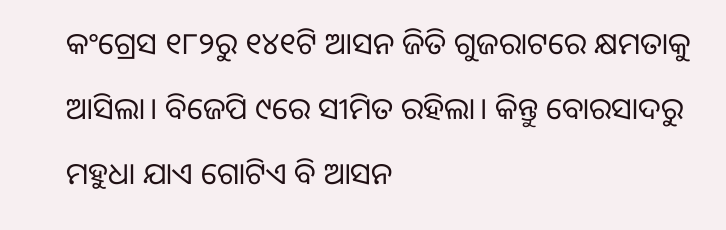କଂଗ୍ରେସ ୧୮୨ରୁ ୧୪୧ଟି ଆସନ ଜିତି ଗୁଜରାଟରେ କ୍ଷମତାକୁ ଆସିଲା। ବିଜେପି ୯ରେ ସୀମିତ ରହିଲା। କିନ୍ତୁ ବୋରସାଦରୁ ମହୁଧା ଯାଏ ଗୋଟିଏ ବି ଆସନ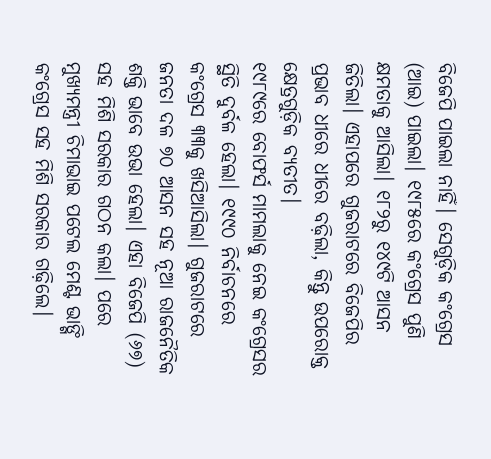ବିଜେପି ପାଇଲା ନାହିଁ। ସେଗୁଡ଼ିକ କଂଗ୍ରେସ (ଆଇ) ପାଇଲା। ୧୯୮୫ରେ କଂଗ୍ରେସ ପୁଣି କ୍ଷମତାକୁ ଆସିଲା। ୧୮୨ରୁ ୧୪୯ଟି ଆସନ ଜିତିଲା। ଏହାପରେ ଗୁଜରାଟରେ ବିଜେପିର ପ୍ରଭାବ ଧୀରେ ଧୀରେ ବଢ଼ିଲା, କିନ୍ତୁ ଉପରୋକ୍ତ କ୍ଷେତ୍ରଗୁଡ଼ିକ ବ୍ୟତୀତ।
୧୯୮୯ରେ ବୋଫର୍ସ ମାମଲାକୁ ନେଇ କଂଗ୍ରେସର ସ୍ଥିତି ଦୁର୍ବଳ ହେଲା। ୧୯୯୦ ନିର୍ବାଚନରେ କଂଗ୍ରେସ ୩୩କୁ ଖସିଆସିଲା। ଗୁଜରାଟରେ ଜନତା ଦଳ ୭୦ ଆସନ ସହ ନୂଆ ରାଜନୈତିକ ଶକ୍ତି ଭାବେ ଉଭା ହେଲା। ଏହା ବିଜେପି (୬୭) ସହ ମିଶି ସରକାର ଗଠନ କଲା। ପରେ ମୁଖ୍ୟମନ୍ତ୍ରୀ ଚିମାଭାଇ ପଟେଲ ମେଣ୍ଟ ଭାଙ୍ଗି କଂଗ୍ରେସ ସହ ମିଶି ସରକାର ଗଢ଼ିଲେ।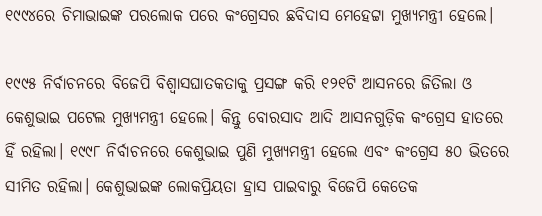୧୯୯୪ରେ ଚିମାଭାଇଙ୍କ ପରଲୋକ ପରେ କଂଗ୍ରେସର ଛବିଦାସ ମେହେଟ୍ଟା ମୁଖ୍ୟମନ୍ତ୍ରୀ ହେଲେ।

୧୯୯୫ ନିର୍ବାଚନରେ ବିଜେପି ବିଶ୍ବାସଘାତକତାକୁ ପ୍ରସଙ୍ଗ କରି ୧୨୧ଟି ଆସନରେ ଜିତିଲା ଓ କେଶୁଭାଇ ପଟେଲ ମୁଖ୍ୟମନ୍ତ୍ରୀ ହେଲେ। କିନ୍ତୁ ବୋରସାଦ ଆଦି ଆସନଗୁଡ଼ିକ କଂଗ୍ରେସ ହାତରେ ହିଁ ରହିଲା। ୧୯୯୮ ନିର୍ବାଚନରେ କେଶୁଭାଇ ପୁଣି ମୁଖ୍ୟମନ୍ତ୍ରୀ ହେଲେ ଏବଂ କଂଗ୍ରେସ ୫୦ ଭିତରେ ସୀମିତ ରହିଲା। କେଶୁଭାଇଙ୍କ ଲୋକପ୍ରିୟତା ହ୍ରାସ ପାଇବାରୁ ବିଜେପି କେତେକ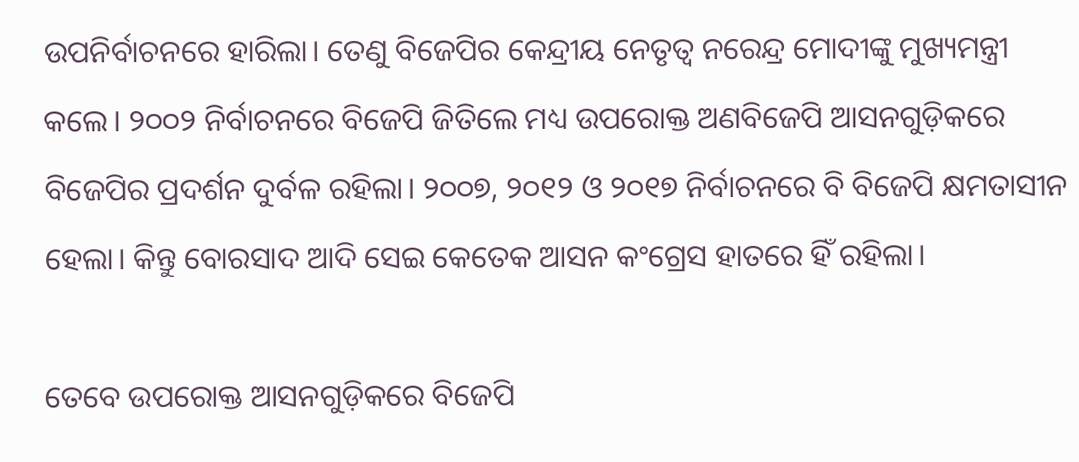ଉପନିର୍ବାଚନରେ ହାରିଲା। ତେଣୁ ବିଜେପିର କେନ୍ଦ୍ରୀୟ ନେତୃତ୍ବ ନରେନ୍ଦ୍ର ମୋଦୀଙ୍କୁ ମୁଖ୍ୟମନ୍ତ୍ରୀ କଲେ। ୨୦୦୨ ନିର୍ବାଚନରେ ବିଜେପି ଜିତିଲେ ମଧ୍ୟ ଉପରୋକ୍ତ ଅଣବିଜେପି ଆସନଗୁଡ଼ିକରେ ବିଜେପିର ପ୍ରଦର୍ଶନ ଦୁର୍ବଳ ରହିଲା। ୨୦୦୭, ୨୦୧୨ ଓ ୨୦୧୭ ନିର୍ବାଚନରେ ବି ବିଜେପି କ୍ଷମତାସୀନ ହେଲା। କିନ୍ତୁ ବୋରସାଦ ଆଦି ସେଇ କେତେକ ଆସନ କଂଗ୍ରେସ ହାତରେ ହିଁ ରହିଲା।

ତେବେ ଉପରୋକ୍ତ ଆସନଗୁଡ଼ିକରେ ବିଜେପି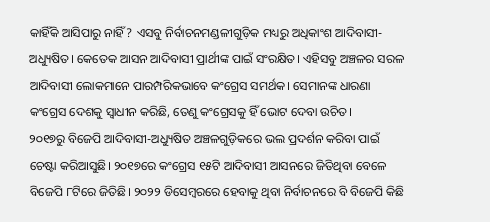କାହିଁକି ଆସିପାରୁ ନାହିଁ? ଏସବୁ ନିର୍ବାଚନମଣ୍ଡଳୀଗୁଡ଼ିକ ମଧ୍ୟରୁ ଅଧିକାଂଶ ଆଦିବାସୀ-ଅଧ୍ୟୁଷିତ। କେତେକ ଆସନ ଆଦିବାସୀ ପ୍ରାର୍ଥୀଙ୍କ ପାଇଁ ସଂରକ୍ଷିତ। ଏହିସବୁ ଅଞ୍ଚଳର ସରଳ ଆଦିବାସୀ ଲୋକମାନେ ପାରମ୍ପରିକଭାବେ କଂଗ୍ରେସ ସମର୍ଥକ। ସେମାନଙ୍କ ଧାରଣା କଂଗ୍ରେସ ଦେଶକୁ ସ୍ବାଧୀନ କରିଛି, ତେ‌ଣୁ କଂଗ୍ରେସକୁ ହିଁ ଭୋଟ ଦେବା ଉଚିତ।
୨୦୧୭ରୁ ବିଜେପି ଆଦିବାସୀ-ଅଧ୍ୟୁଷିତ ଅଞ୍ଚଳଗୁଡ଼ିକରେ ଭଲ ପ୍ରଦର୍ଶନ କରିବା ପାଇଁ ଚେଷ୍ଟା କରିଆସୁଛି। ୨୦୧୭ରେ କଂଗ୍ରେସ ୧୫ଟି ଆଦିବାସୀ ଆସନରେ ଜିତିଥିବା ବେଳେ ବିଜେପି ୮ଟିରେ ଜିତିଛି। ୨୦୨୨ ଡିସେମ୍ବରରେ ହେବାକୁ ଥିବା ନିର୍ବାଚନରେ ବି ବିଜେପି କିଛି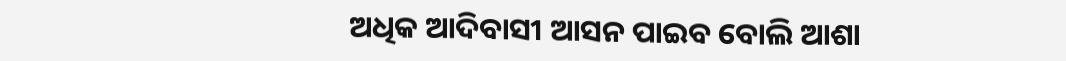ଅଧିକ ଆଦିବାସୀ ଆସନ ପାଇବ ବୋଲି ଆଶା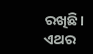ରଖିଛି। ଏଥର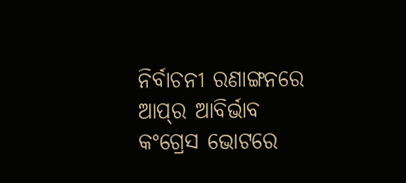ନିର୍ବାଚନୀ ରଣାଙ୍ଗନରେ ଆପ୍‌ର ଆବିର୍ଭାବ କଂଗ୍ରେସ ଭୋଟରେ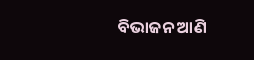ବିଭାଜନ ଆଣି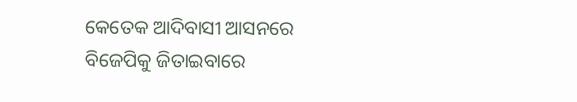କେତେକ ଆଦିବାସୀ ଆସନରେ ବିଜେପିକୁ ଜିତାଇବାରେ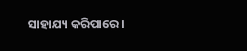ସାହାଯ୍ୟ କରିପାରେ।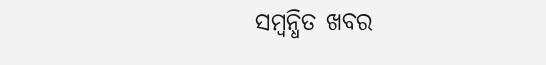ସମ୍ବନ୍ଧିତ ଖବର